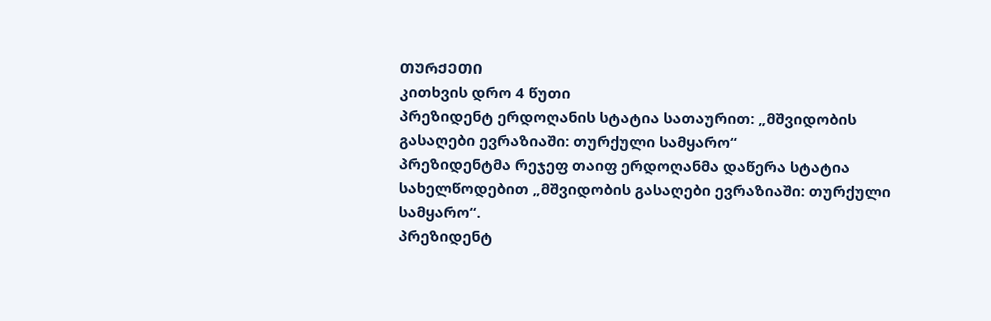ᲗᲣᲠᲥᲔᲗᲘ
კითხვის დრო 4 წუთი
პრეზიდენტ ერდოღანის სტატია სათაურით: „მშვიდობის გასაღები ევრაზიაში: თურქული სამყარო“
პრეზიდენტმა რეჯეფ თაიფ ერდოღანმა დაწერა სტატია სახელწოდებით „მშვიდობის გასაღები ევრაზიაში: თურქული სამყარო“.
პრეზიდენტ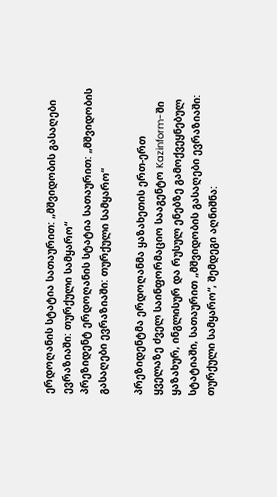ერდოღანის სტატია სათაურით: „მშვიდობის გასაღები ევრაზიაში: თურქული სამყარო“
პრეზიდენტ ერდოღანის სტატია სათაურით: „მშვიდობის გასაღები ევრაზიაში: თურქული სამყარო“

პრეზიდენტმა ერდოღანმა ყაზახეთის ერთ-ერთ ყველაზე ძველ საინფორმაციო სააგენტო Kazinform-ში ყაზახურ, ინგლისურ და რუსულ ენებზე გამოქვეყნებულ სტატიაში, სათაურით „მშვიდობის გასაღები ევრაზიაში: თურქული სამყარო“, შემდეგი აღნიშნა: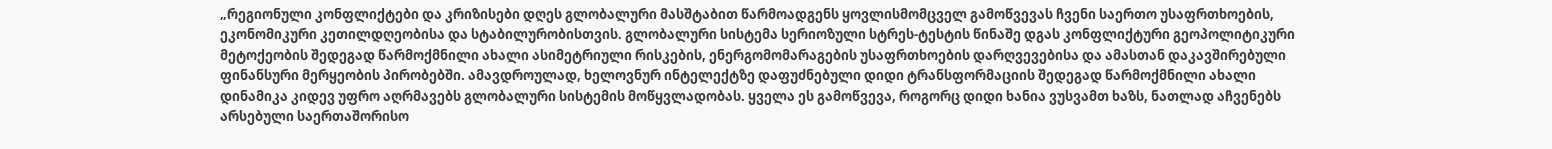„რეგიონული კონფლიქტები და კრიზისები დღეს გლობალური მასშტაბით წარმოადგენს ყოვლისმომცველ გამოწვევას ჩვენი საერთო უსაფრთხოების, ეკონომიკური კეთილდღეობისა და სტაბილურობისთვის. გლობალური სისტემა სერიოზული სტრეს-ტესტის წინაშე დგას კონფლიქტური გეოპოლიტიკური მეტოქეობის შედეგად წარმოქმნილი ახალი ასიმეტრიული რისკების, ენერგომომარაგების უსაფრთხოების დარღვევებისა და ამასთან დაკავშირებული ფინანსური მერყეობის პირობებში. ამავდროულად, ხელოვნურ ინტელექტზე დაფუძნებული დიდი ტრანსფორმაციის შედეგად წარმოქმნილი ახალი დინამიკა კიდევ უფრო აღრმავებს გლობალური სისტემის მოწყვლადობას. ყველა ეს გამოწვევა, როგორც დიდი ხანია ვუსვამთ ხაზს, ნათლად აჩვენებს არსებული საერთაშორისო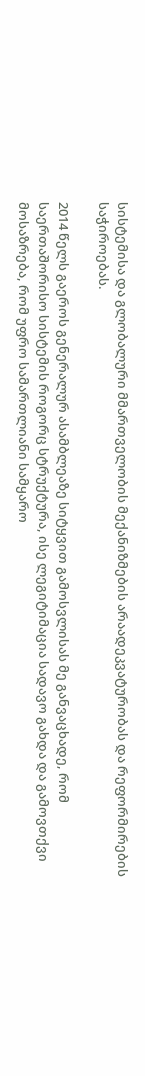სისტემისა და გლობალური მმართველობის მექანიზმების არაადეკვატურობას და რეფორმირების საჭიროებას.

2014 წელს გაეროს გენერალურ ასამბლეაზე სიტყვით გამოსვლისას მე განვაცხადე, რომ საერთაშორისო სისტემის როგორც სტრუქტურა, ისე ლეგიტიმაცია სადავო გახდა და გამოვთქვი მოსაზრება, რომ უფრო სამართლიანი სამყარო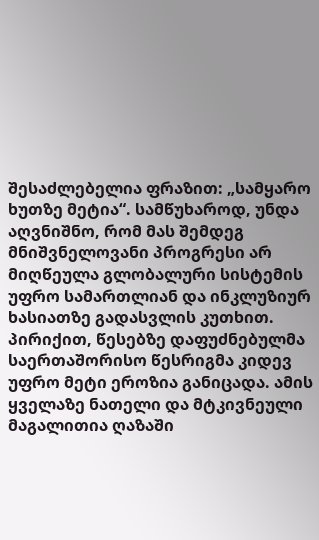შესაძლებელია ფრაზით: „სამყარო ხუთზე მეტია“. სამწუხაროდ, უნდა აღვნიშნო, რომ მას შემდეგ მნიშვნელოვანი პროგრესი არ მიღწეულა გლობალური სისტემის უფრო სამართლიან და ინკლუზიურ ხასიათზე გადასვლის კუთხით. პირიქით, წესებზე დაფუძნებულმა საერთაშორისო წესრიგმა კიდევ უფრო მეტი ეროზია განიცადა. ამის ყველაზე ნათელი და მტკივნეული მაგალითია ღაზაში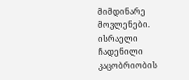მიმდინარე მოვლენები. ისრაელი ჩადენილი კაცობრიობის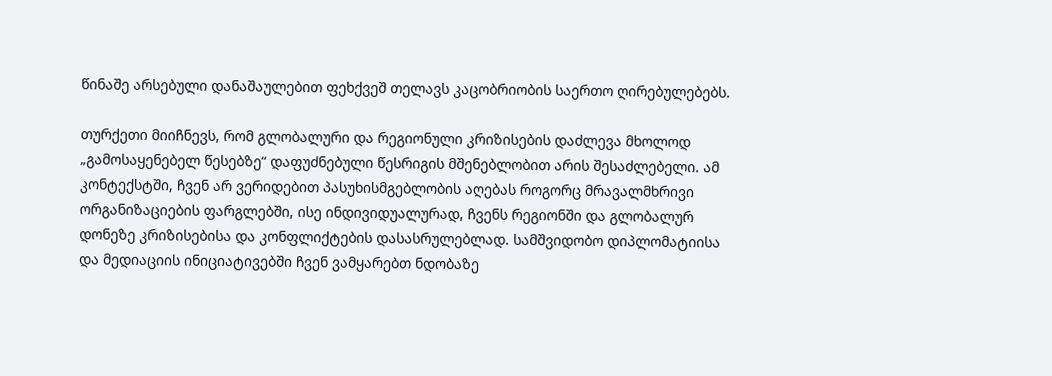წინაშე არსებული დანაშაულებით ფეხქვეშ თელავს კაცობრიობის საერთო ღირებულებებს.

თურქეთი მიიჩნევს, რომ გლობალური და რეგიონული კრიზისების დაძლევა მხოლოდ „გამოსაყენებელ წესებზე“ დაფუძნებული წესრიგის მშენებლობით არის შესაძლებელი. ამ კონტექსტში, ჩვენ არ ვერიდებით პასუხისმგებლობის აღებას როგორც მრავალმხრივი ორგანიზაციების ფარგლებში, ისე ინდივიდუალურად, ჩვენს რეგიონში და გლობალურ დონეზე კრიზისებისა და კონფლიქტების დასასრულებლად. სამშვიდობო დიპლომატიისა და მედიაციის ინიციატივებში ჩვენ ვამყარებთ ნდობაზე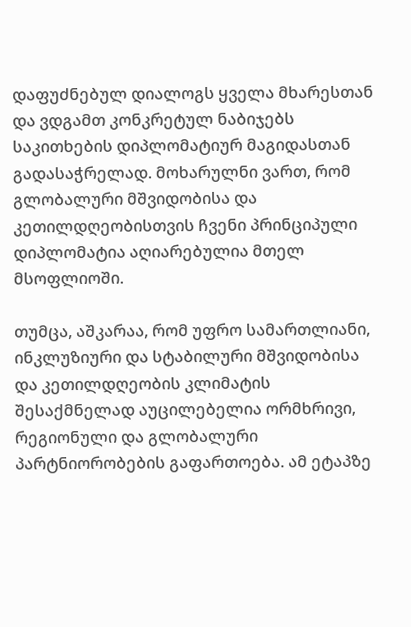დაფუძნებულ დიალოგს ყველა მხარესთან და ვდგამთ კონკრეტულ ნაბიჯებს საკითხების დიპლომატიურ მაგიდასთან გადასაჭრელად. მოხარულნი ვართ, რომ გლობალური მშვიდობისა და კეთილდღეობისთვის ჩვენი პრინციპული დიპლომატია აღიარებულია მთელ მსოფლიოში.

თუმცა, აშკარაა, რომ უფრო სამართლიანი, ინკლუზიური და სტაბილური მშვიდობისა და კეთილდღეობის კლიმატის შესაქმნელად აუცილებელია ორმხრივი, რეგიონული და გლობალური პარტნიორობების გაფართოება. ამ ეტაპზე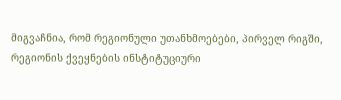მიგვაჩნია, რომ რეგიონული უთანხმოებები, პირველ რიგში, რეგიონის ქვეყნების ინსტიტუციური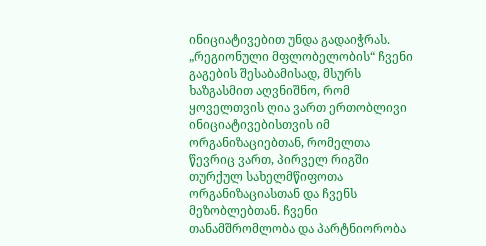ინიციატივებით უნდა გადაიჭრას. „რეგიონული მფლობელობის“ ჩვენი გაგების შესაბამისად, მსურს ხაზგასმით აღვნიშნო, რომ ყოველთვის ღია ვართ ერთობლივი ინიციატივებისთვის იმ ორგანიზაციებთან, რომელთა წევრიც ვართ, პირველ რიგში თურქულ სახელმწიფოთა ორგანიზაციასთან და ჩვენს მეზობლებთან. ჩვენი თანამშრომლობა და პარტნიორობა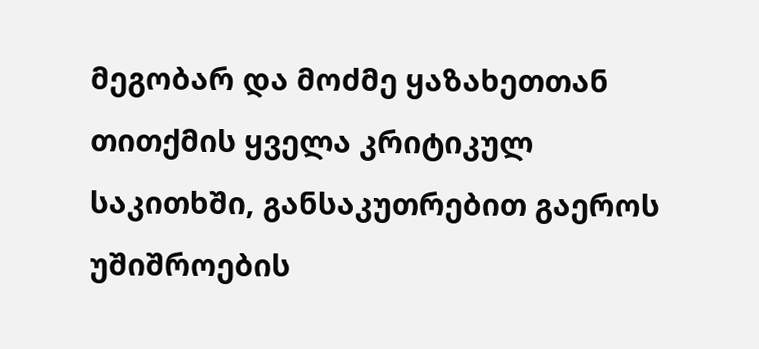მეგობარ და მოძმე ყაზახეთთან თითქმის ყველა კრიტიკულ საკითხში, განსაკუთრებით გაეროს უშიშროების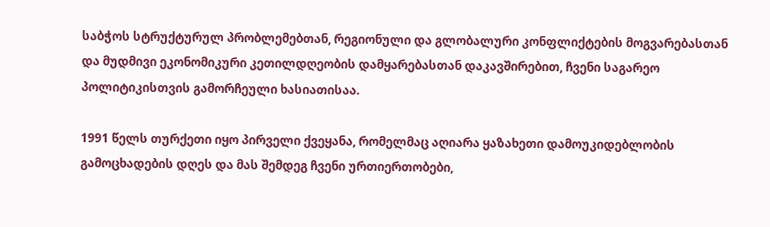საბჭოს სტრუქტურულ პრობლემებთან, რეგიონული და გლობალური კონფლიქტების მოგვარებასთან და მუდმივი ეკონომიკური კეთილდღეობის დამყარებასთან დაკავშირებით, ჩვენი საგარეო პოლიტიკისთვის გამორჩეული ხასიათისაა.

1991 წელს თურქეთი იყო პირველი ქვეყანა, რომელმაც აღიარა ყაზახეთი დამოუკიდებლობის გამოცხადების დღეს და მას შემდეგ ჩვენი ურთიერთობები,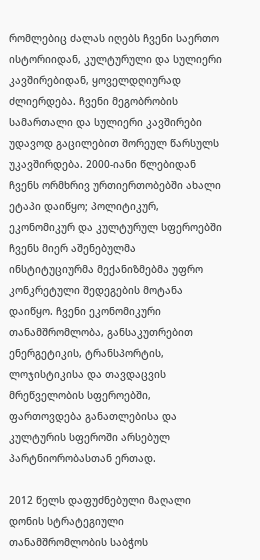რომლებიც ძალას იღებს ჩვენი საერთო ისტორიიდან, კულტურული და სულიერი კავშირებიდან, ყოველდღიურად ძლიერდება. ჩვენი მეგობრობის სამართალი და სულიერი კავშირები უდავოდ გაცილებით შორეულ წარსულს უკავშირდება. 2000-იანი წლებიდან ჩვენს ორმხრივ ურთიერთობებში ახალი ეტაპი დაიწყო; პოლიტიკურ, ეკონომიკურ და კულტურულ სფეროებში ჩვენს მიერ აშენებულმა ინსტიტუციურმა მექანიზმებმა უფრო კონკრეტული შედეგების მოტანა დაიწყო. ჩვენი ეკონომიკური თანამშრომლობა, განსაკუთრებით ენერგეტიკის, ტრანსპორტის, ლოჯისტიკისა და თავდაცვის მრეწველობის სფეროებში, ფართოვდება განათლებისა და კულტურის სფეროში არსებულ პარტნიორობასთან ერთად.

2012 წელს დაფუძნებული მაღალი დონის სტრატეგიული თანამშრომლობის საბჭოს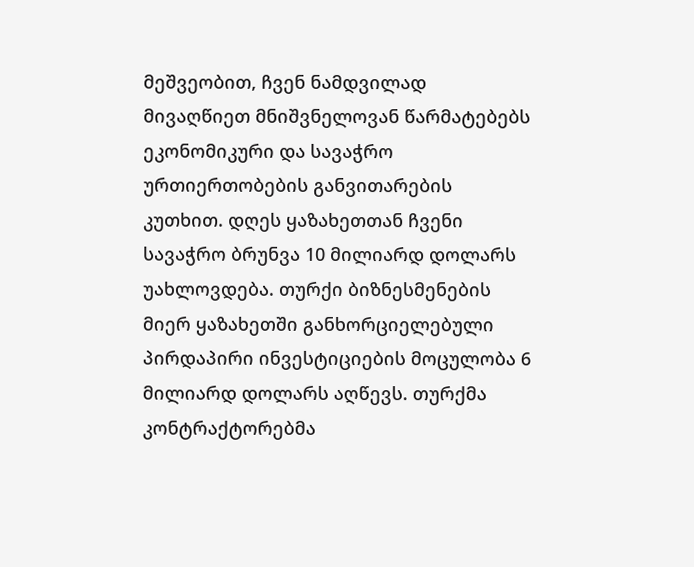მეშვეობით, ჩვენ ნამდვილად მივაღწიეთ მნიშვნელოვან წარმატებებს ეკონომიკური და სავაჭრო ურთიერთობების განვითარების კუთხით. დღეს ყაზახეთთან ჩვენი სავაჭრო ბრუნვა 10 მილიარდ დოლარს უახლოვდება. თურქი ბიზნესმენების მიერ ყაზახეთში განხორციელებული პირდაპირი ინვესტიციების მოცულობა 6 მილიარდ დოლარს აღწევს. თურქმა კონტრაქტორებმა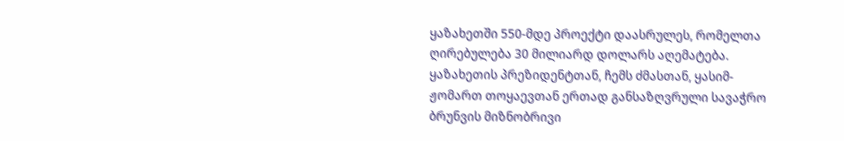ყაზახეთში 550-მდე პროექტი დაასრულეს, რომელთა ღირებულება 30 მილიარდ დოლარს აღემატება. ყაზახეთის პრეზიდენტთან, ჩემს ძმასთან, ყასიმ-ჟომართ თოყაევთან ერთად განსაზღვრული სავაჭრო ბრუნვის მიზნობრივი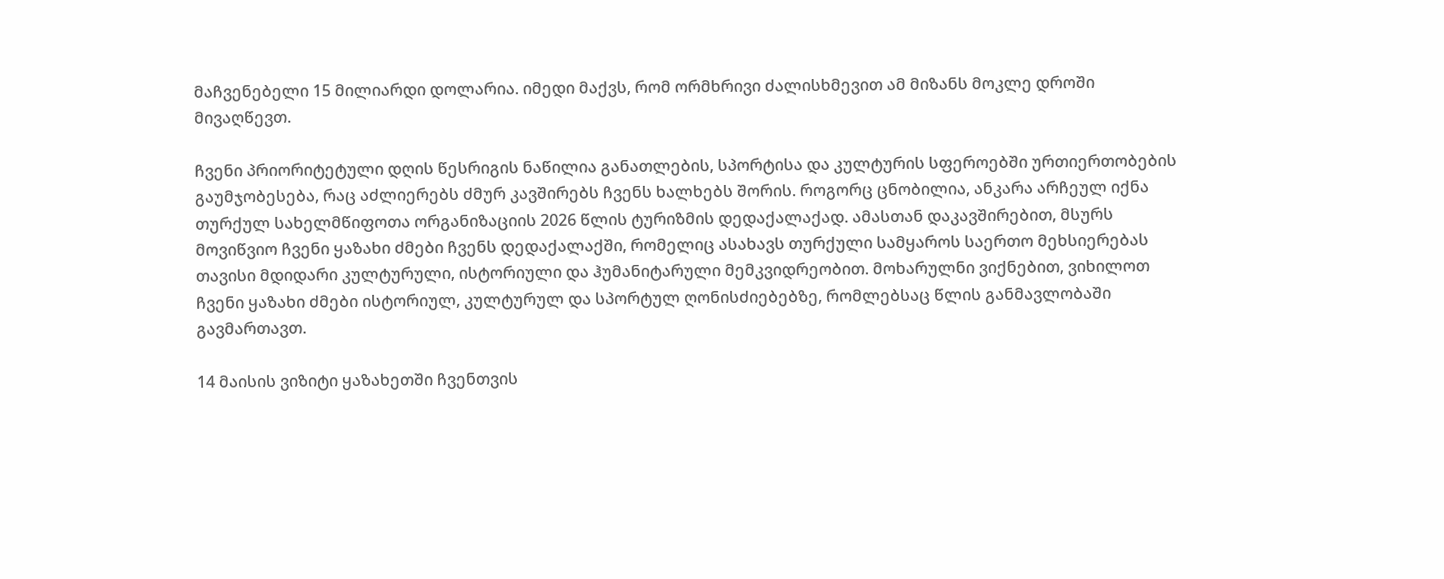მაჩვენებელი 15 მილიარდი დოლარია. იმედი მაქვს, რომ ორმხრივი ძალისხმევით ამ მიზანს მოკლე დროში მივაღწევთ.

ჩვენი პრიორიტეტული დღის წესრიგის ნაწილია განათლების, სპორტისა და კულტურის სფეროებში ურთიერთობების გაუმჯობესება, რაც აძლიერებს ძმურ კავშირებს ჩვენს ხალხებს შორის. როგორც ცნობილია, ანკარა არჩეულ იქნა თურქულ სახელმწიფოთა ორგანიზაციის 2026 წლის ტურიზმის დედაქალაქად. ამასთან დაკავშირებით, მსურს მოვიწვიო ჩვენი ყაზახი ძმები ჩვენს დედაქალაქში, რომელიც ასახავს თურქული სამყაროს საერთო მეხსიერებას თავისი მდიდარი კულტურული, ისტორიული და ჰუმანიტარული მემკვიდრეობით. მოხარულნი ვიქნებით, ვიხილოთ ჩვენი ყაზახი ძმები ისტორიულ, კულტურულ და სპორტულ ღონისძიებებზე, რომლებსაც წლის განმავლობაში გავმართავთ.

14 მაისის ვიზიტი ყაზახეთში ჩვენთვის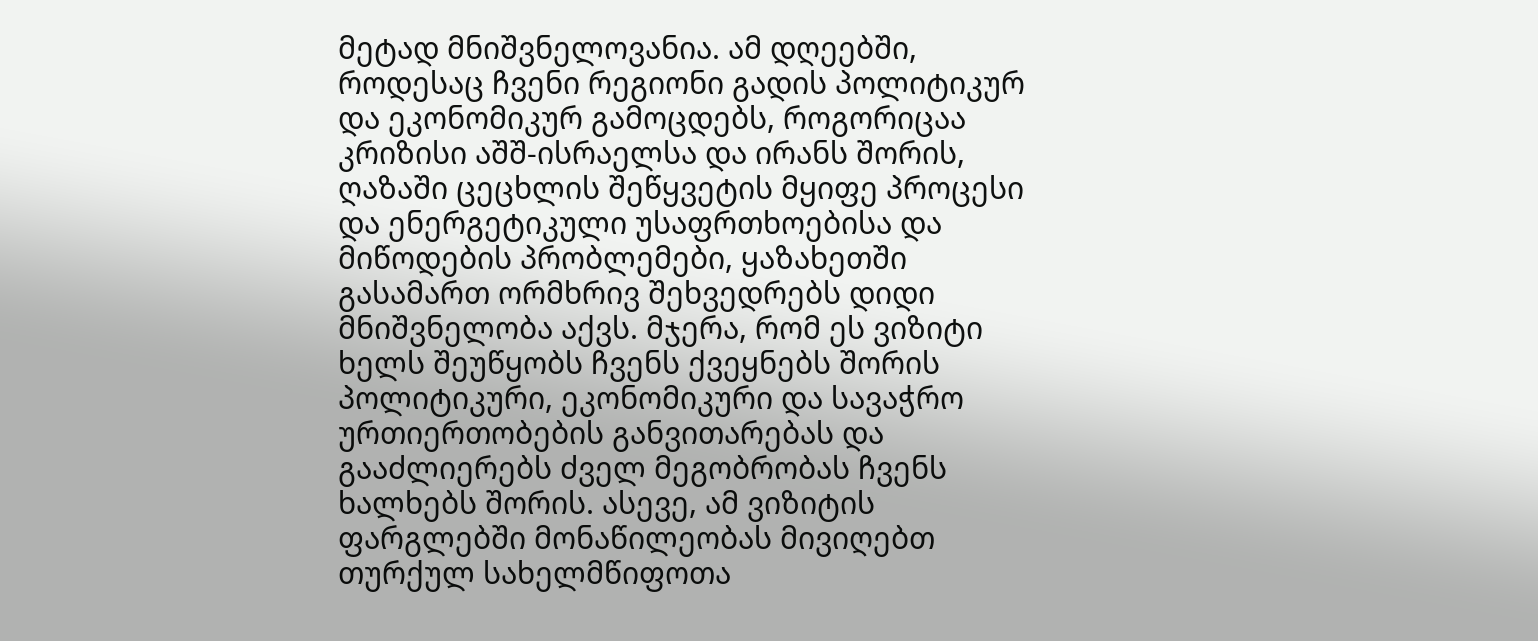მეტად მნიშვნელოვანია. ამ დღეებში, როდესაც ჩვენი რეგიონი გადის პოლიტიკურ და ეკონომიკურ გამოცდებს, როგორიცაა კრიზისი აშშ-ისრაელსა და ირანს შორის, ღაზაში ცეცხლის შეწყვეტის მყიფე პროცესი და ენერგეტიკული უსაფრთხოებისა და მიწოდების პრობლემები, ყაზახეთში გასამართ ორმხრივ შეხვედრებს დიდი მნიშვნელობა აქვს. მჯერა, რომ ეს ვიზიტი ხელს შეუწყობს ჩვენს ქვეყნებს შორის პოლიტიკური, ეკონომიკური და სავაჭრო ურთიერთობების განვითარებას და გააძლიერებს ძველ მეგობრობას ჩვენს ხალხებს შორის. ასევე, ამ ვიზიტის ფარგლებში მონაწილეობას მივიღებთ თურქულ სახელმწიფოთა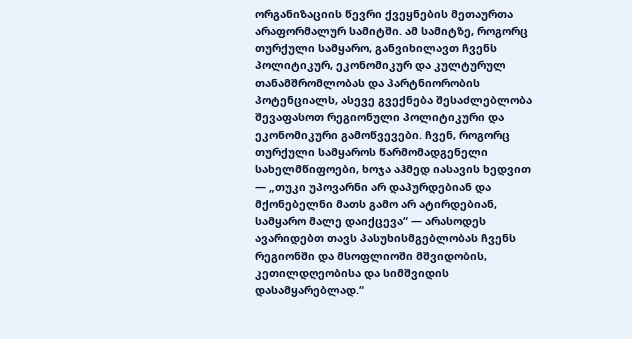ორგანიზაციის წევრი ქვეყნების მეთაურთა არაფორმალურ სამიტში. ამ სამიტზე, როგორც თურქული სამყარო, განვიხილავთ ჩვენს პოლიტიკურ, ეკონომიკურ და კულტურულ თანამშრომლობას და პარტნიორობის პოტენციალს, ასევე გვექნება შესაძლებლობა შევაფასოთ რეგიონული პოლიტიკური და ეკონომიკური გამოწვევები. ჩვენ, როგორც თურქული სამყაროს წარმომადგენელი სახელმწიფოები, ხოჯა აჰმედ იასავის ხედვით — „თუკი უპოვარნი არ დაპურდებიან და მქონებელნი მათს გამო არ ატირდებიან, სამყარო მალე დაიქცევა“ — არასოდეს ავარიდებთ თავს პასუხისმგებლობას ჩვენს რეგიონში და მსოფლიოში მშვიდობის, კეთილდღეობისა და სიმშვიდის დასამყარებლად.“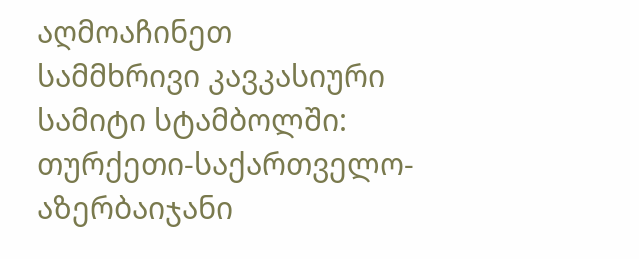აღმოაჩინეთ
სამმხრივი კავკასიური სამიტი სტამბოლში: თურქეთი-საქართველო-აზერბაიჯანი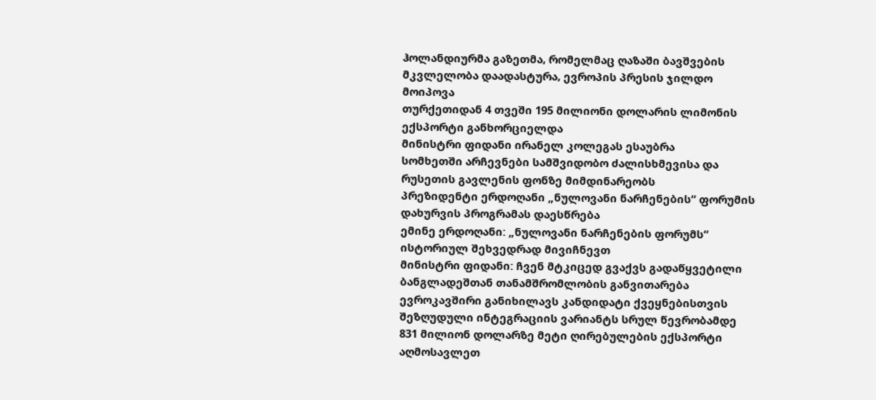ჰოლანდიურმა გაზეთმა, რომელმაც ღაზაში ბავშვების მკვლელობა დაადასტურა, ევროპის პრესის ჯილდო მოიპოვა
თურქეთიდან 4 თვეში 195 მილიონი დოლარის ლიმონის ექსპორტი განხორციელდა
მინისტრი ფიდანი ირანელ კოლეგას ესაუბრა
სომხეთში არჩევნები სამშვიდობო ძალისხმევისა და რუსეთის გავლენის ფონზე მიმდინარეობს
პრეზიდენტი ერდოღანი „ნულოვანი ნარჩენების“ ფორუმის დახურვის პროგრამას დაესწრება
ემინე ერდოღანი: „ნულოვანი ნარჩენების ფორუმს“ ისტორიულ შეხვედრად მივიჩნევთ
მინისტრი ფიდანი: ჩვენ მტკიცედ გვაქვს გადაწყვეტილი ბანგლადეშთან თანამშრომლობის განვითარება
ევროკავშირი განიხილავს კანდიდატი ქვეყნებისთვის შეზღუდული ინტეგრაციის ვარიანტს სრულ წევრობამდე
831 მილიონ დოლარზე მეტი ღირებულების ექსპორტი აღმოსავლეთ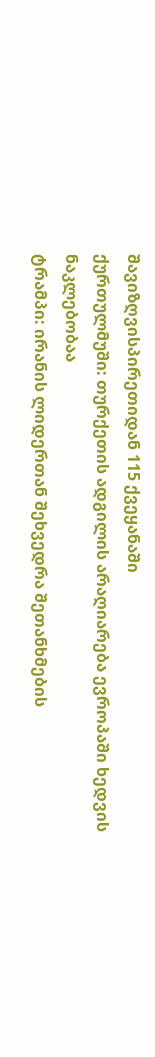შავიზღვისპირეთიდან 115 ქვეყანაში
ქურთულმუში: თურქეთის ადგილის არაღიარება ევროპაში ხედვის ნაკლებობაა
ტრამპი: ირანის ლიდერთან შეხვედრა შეთანხმების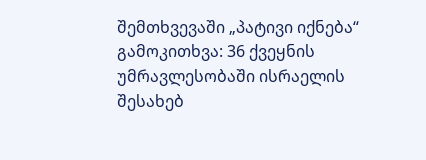შემთხვევაში „პატივი იქნება“
გამოკითხვა: 36 ქვეყნის უმრავლესობაში ისრაელის შესახებ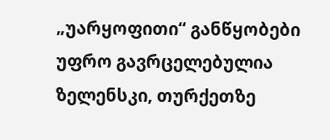„უარყოფითი“ განწყობები უფრო გავრცელებულია
ზელენსკი, თურქეთზე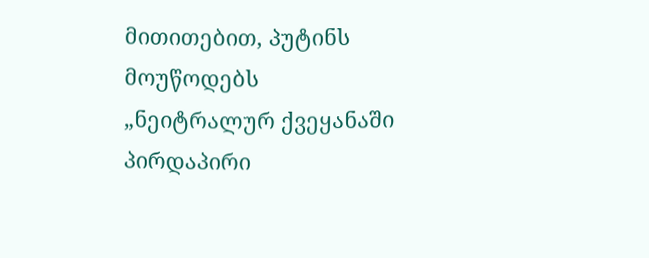მითითებით, პუტინს მოუწოდებს „ნეიტრალურ ქვეყანაში პირდაპირი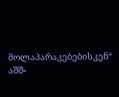მოლაპარაკებებისკენ“
აშშ-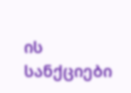ის სანქციები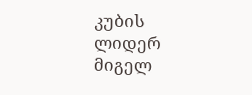კუბის ლიდერ მიგელ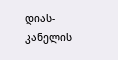დიას-კანელის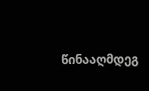წინააღმდეგ